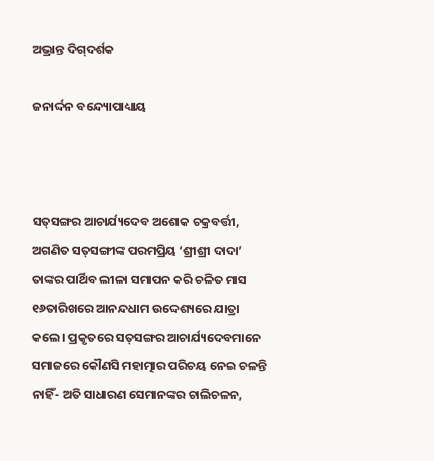ଅଭ୍ରାନ୍ତ ଦିଗ୍‌ଦର୍ଶକ

ଜନାର୍ଦ୍ଦନ ବନ୍ଦ୍ୟୋପାଧ୍ୟାୟ



ସତ୍‌ସଙ୍ଗର ଆଚାର୍ଯ୍ୟଦେବ ଅଶୋକ ଚକ୍ରବର୍ତ୍ତୀ, ଅଗଣିତ ସତ୍‌ସଙ୍ଗୀଙ୍କ ପରମପ୍ରିୟ ‘ଶ୍ରୀଶ୍ରୀ ଦାଦା’ ତାଙ୍କର ପାର୍ଥିବ ଲୀଳା ସମାପନ କରି ଚଳିତ ମାସ ୧୬ତାରିଖରେ ଆନନ୍ଦଧାମ ଉଦ୍ଦେଶ୍ୟରେ ଯାତ୍ରା କଲେ। ପ୍ରକୃତରେ ସତ୍‌ସଙ୍ଗର ଆଚାର୍ଯ୍ୟଦେବମାନେ ସମାଜରେ କୌଣସି ମହାତ୍ମାର ପରିଚୟ ନେଇ ଚଳନ୍ତି ନାହିଁ- ଅତି ସାଧାରଣ ସେମାନଙ୍କର ଚାଲିଚଳନ,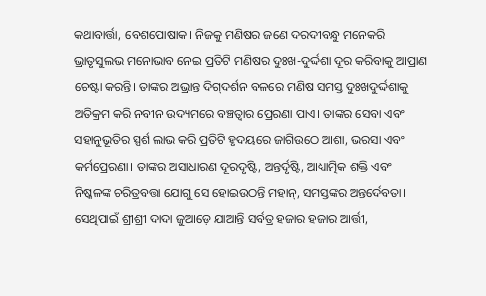କଥାବାର୍ତ୍ତା, ବେଶପୋଷାକ। ନିଜକୁ ମଣିଷର ଜଣେ ଦରଦୀବନ୍ଧୁ ମନେକରି ଭ୍ରାତୃସୁଲଭ ମନୋଭାବ ନେଇ ପ୍ରତିଟି ମଣିଷର ଦୁଃଖ-ଦୁର୍ଦ୍ଦଶା ଦୂର କରିବାକୁ ଆପ୍ରାଣ ଚେଷ୍ଟା କରନ୍ତି। ତାଙ୍କର ଅଭ୍ରାନ୍ତ ଦିଗ୍‌ଦର୍ଶନ ବଳରେ ମଣିଷ ସମସ୍ତ ଦୁଃଖଦୁର୍ଦ୍ଦଶାକୁ ଅତିକ୍ରମ କରି ନବୀନ ଉଦ୍ୟମରେ ବଞ୍ଚତ୍ବାର ପ୍ରେରଣା ପାଏ। ତାଙ୍କର ସେବା ଏବଂ ସହାନୁଭୂତିର ସ୍ପର୍ଶ ଲାଭ କରି ପ୍ରତିଟି ହୃଦୟରେ ଜାଗିଉଠେ ଆଶା, ଭରସା ଏବଂ କର୍ମପ୍ରେରଣା। ତାଙ୍କର ଅସାଧାରଣ ଦୂରଦୃଷ୍ଟି, ଅନ୍ତର୍ଦୃଷ୍ଟି, ଆଧ୍ୟାତ୍ମିକ ଶକ୍ତି ଏବଂ ନିଷ୍କଳଙ୍କ ଚରିତ୍ରବତ୍ତା ଯୋଗୁ ସେ ହୋଇଉଠନ୍ତି ମହାନ୍‌, ସମସ୍ତଙ୍କର ଅନ୍ତର୍ଦେବତା। ସେଥିପାଇଁ ଶ୍ରୀଶ୍ରୀ ଦାଦା ଜୁଆଡ଼େ ଯାଆନ୍ତି ସର୍ବତ୍ର ହଜାର ହଜାର ଆର୍ତ୍ତୀ,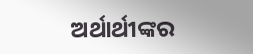ଅର୍ଥାର୍ଥୀଙ୍କର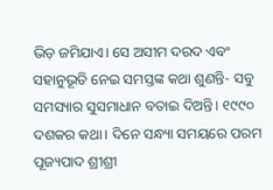ଭିଡ଼ ଜମିଯାଏ। ସେ ଅସୀମ ଦରଦ ଏବଂ ସହାନୁଭୂତି ନେଇ ସମସ୍ତଙ୍କ କଥା ଶୁଣନ୍ତି- ସବୁ ସମସ୍ୟାର ସୁସମାଧାନ ବତାଇ ଦିଅନ୍ତି। ୧୯୯୦ ଦଶକର କଥା। ଦିନେ ସନ୍ଧ୍ୟା ସମୟରେ ପରମ ପୂଜ୍ୟପାଦ ଶ୍ରୀଶ୍ରୀ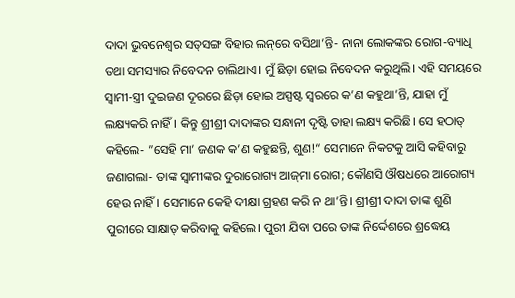ଦାଦା ଭୁବନେଶ୍ୱର ସତ୍‌ସଙ୍ଗ ବିହାର ଲନ୍‌ରେ ବସିଥା’ନ୍ତି- ନାନା ଲୋକଙ୍କର ରୋଗ-ବ୍ୟାଧି ତଥା ସମସ୍ୟାର ନିବେଦନ ଚାଲିଥାଏ। ମୁଁ ଛିଡ଼ା ହୋଇ ନିବେଦନ କରୁଥିଲି। ଏହି ସମୟରେ ସ୍ବାମୀ-ସ୍ତ୍ରୀ ଦୁଇଜଣ ଦୂରରେ ଛିଡ଼ା ହୋଇ ଅସ୍ପଷ୍ଟ ସ୍ବରରେ କ’ଣ କହୁଥା’ନ୍ତି, ଯାହା ମୁଁ ଲକ୍ଷ୍ୟକରି ନାହିଁ। କିନ୍ତୁ ଶ୍ରୀଶ୍ରୀ ଦାଦାଙ୍କର ସନ୍ଧାନୀ ଦୃଷ୍ଟି ତାହା ଲକ୍ଷ୍ୟ କରିଛି। ସେ ହଠାତ୍‌ କହିଲେ- ”ସେହି ମା’ ଜଣକ କ’ଣ କହୁଛନ୍ତି, ଶୁଣ!“ ସେମାନେ ନିକଟକୁ ଆସି କହିବାରୁ ଜଣାଗଲା- ତାଙ୍କ ସ୍ବାମୀଙ୍କର ଦୁରାରୋଗ୍ୟ ଆଜ୍‌ମା ରୋଗ; କୌଣସି ଔଷଧରେ ଆରୋଗ୍ୟ ହେଉ ନାହିଁ। ସେମାନେ କେହି ଦୀକ୍ଷା ଗ୍ରହଣ କରି ନ ଥା’ନ୍ତି। ଶ୍ରୀଶ୍ରୀ ଦାଦା ତାଙ୍କ ଶୁଣି ପୁରୀରେ ସାକ୍ଷାତ୍‌ କରିବାକୁ କହିଲେ। ପୁରୀ ଯିବା ପରେ ତାଙ୍କ ନିର୍ଦ୍ଦେଶରେ ଶ୍ରଦ୍ଧେୟ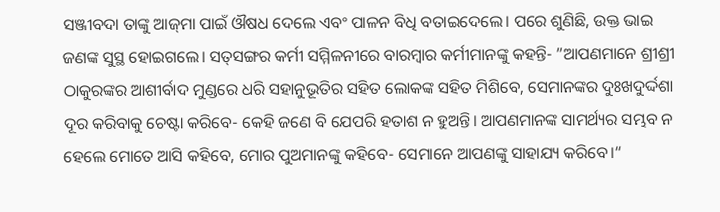ସଞ୍ଜୀବଦା ତାଙ୍କୁ ଆଜ୍‌ମା ପାଇଁ ଔଷଧ ଦେଲେ ଏବଂ ପାଳନ ବିଧି ବତାଇଦେଲେ। ପରେ ଶୁଣିଛି, ଉକ୍ତ ଭାଇ ଜଣଙ୍କ ସୁସ୍ଥ ହୋଇଗଲେ। ସତ୍‌ସଙ୍ଗର କର୍ମୀ ସମ୍ମିଳନୀରେ ବାରମ୍ବାର କର୍ମୀମାନଙ୍କୁ କହନ୍ତି- ”ଆପଣମାନେ ଶ୍ରୀଶ୍ରୀ ଠାକୁରଙ୍କର ଆଶୀର୍ବାଦ ମୁଣ୍ଡରେ ଧରି ସହାନୁଭୂତିର ସହିତ ଲୋକଙ୍କ ସହିତ ମିଶିବେ, ସେମାନଙ୍କର ଦୁଃଖଦୁର୍ଦ୍ଦଶା ଦୂର କରିବାକୁ ଚେଷ୍ଟା କରିବେ- କେହି ଜଣେ ବି ଯେପରି ହତାଶ ନ ହୁଅନ୍ତି। ଆପଣମାନଙ୍କ ସାମର୍ଥ୍ୟର ସମ୍ଭବ ନ ହେଲେ ମୋତେ ଆସି କହିବେ, ମୋର ପୁଅମାନଙ୍କୁ କହିବେ- ସେମାନେ ଆପଣଙ୍କୁ ସାହାଯ୍ୟ କରିବେ।“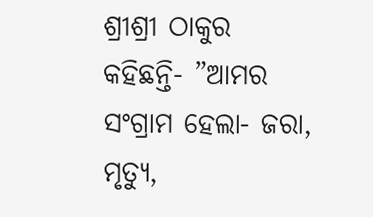ଶ୍ରୀଶ୍ରୀ ଠାକୁର କହିଛନ୍ତି- ”ଆମର ସଂଗ୍ରାମ ହେଲା- ଜରା, ମୃତ୍ୟୁ,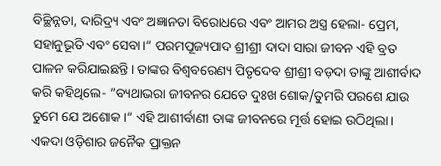ବିଚ୍ଛିନ୍ନତା, ଦାରିଦ୍ର୍ୟ ଏବଂ ଅଜ୍ଞାନତା ବିରୋଧରେ ଏବଂ ଆମର ଅସ୍ତ୍ର ହେଲା- ପ୍ରେମ, ସହାନୁଭୂତି ଏବଂ ସେବା।“ ପରମପୂଜ୍ୟପାଦ ଶ୍ରୀଶ୍ରୀ ଦାଦା ସାରା ଜୀବନ ଏହି ବ୍ରତ ପାଳନ କରିଯାଇଛନ୍ତି। ତାଙ୍କର ବିଶ୍ୱବରେଣ୍ୟ ପିତୃଦେବ ଶ୍ରୀଶ୍ରୀ ବଡ଼ଦା ତାଙ୍କୁ ଆଶୀର୍ବାଦ କରି କହିଥିଲେ- ”ବ୍ୟଥାଭରା ଜୀବନର ଯେତେ ଦୁଃଖ ଶୋକ/ତୁମରି ପରଶେ ଯାଉ ତୁମେ ଯେ ଅଶୋକ।“ ଏହି ଆଶୀର୍ବାଣୀ ତାଙ୍କ ଜୀବନରେ ମୂର୍ତ୍ତ ହୋଇ ଉଠିଥିଲା। ଏକଦା ଓଡ଼ିଶାର ଜନୈକ ପ୍ରାକ୍ତନ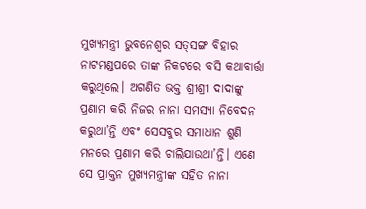ମୁଖ୍ୟମନ୍ତ୍ରୀ ଭୁବନେଶ୍ୱର ସତ୍‌ସଙ୍ଗ ବିହାର ନାଟମଣ୍ଡପରେ ତାଙ୍କ ନିକଟରେ ବସି କଥାବାର୍ତ୍ତା କରୁଥିଲେ। ଅଗଣିତ ଭକ୍ତ ଶ୍ରୀଶ୍ରୀ ଦାଦାଙ୍କୁ ପ୍ରଣାମ କରି ନିଜର ନାନା ସମସ୍ୟା ନିବେଦନ କରୁଥା’ନ୍ତି ଏବଂ ସେସବୁର ସମାଧାନ ଶୁଣି ମନରେ ପ୍ରଣାମ କରି ଚାଲିଯାଉଥା’ନ୍ତି। ଏଣେ ସେ ପ୍ରାକ୍ତନ ମୁଖ୍ୟମନ୍ତ୍ରୀଙ୍କ ସହିତ ନାନା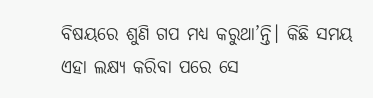ବିଷୟରେ ଶୁଣି ଗପ ମଧ୍ୟ କରୁଥା’ନ୍ତି। କିଛି ସମୟ ଏହା ଲକ୍ଷ୍ୟ କରିବା ପରେ ସେ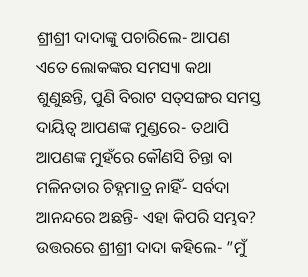ଶ୍ରୀଶ୍ରୀ ଦାଦାଙ୍କୁ ପଚାରିଲେ- ଆପଣ ଏତେ ଲୋକଙ୍କର ସମସ୍ୟା କଥା ଶୁଣୁଛନ୍ତି, ପୁଣି ବିରାଟ ସତ୍‌ସଙ୍ଗର ସମସ୍ତ ଦାୟିତ୍ୱ ଆପଣଙ୍କ ମୁଣ୍ଡରେ- ତଥାପି ଆପଣଙ୍କ ମୁହଁରେ କୌଣସି ଚିନ୍ତା ବା ମଳିନତାର ଚିହ୍ନମାତ୍ର ନାହିଁ- ସର୍ବଦା ଆନନ୍ଦରେ ଅଛନ୍ତି- ଏହା କିପରି ସମ୍ଭବ? ଉତ୍ତରରେ ଶ୍ରୀଶ୍ରୀ ଦାଦା କହିଲେ- ”ମୁଁ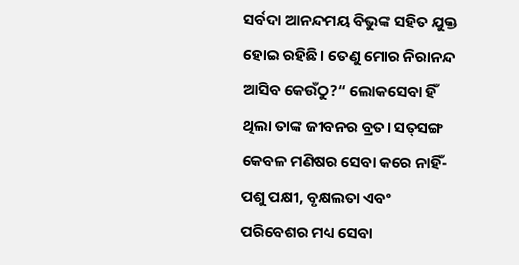ସର୍ବଦା ଆନନ୍ଦମୟ ବିଭୁଙ୍କ ସହିତ ଯୁକ୍ତ ହୋଇ ରହିଛି। ତେଣୁ ମୋର ନିରାନନ୍ଦ ଆସିବ କେଉଁଠୁ?“ ଲୋକସେବା ହିଁ ଥିଲା ତାଙ୍କ ଜୀବନର ବ୍ରତ। ସତ୍‌ସଙ୍ଗ କେବଳ ମଣିଷର ସେବା କରେ ନାହିଁ- ପଶୁ ପକ୍ଷୀ, ବୃକ୍ଷଲତା ଏବଂ ପରିବେଶର ମଧ୍ୟ ସେବା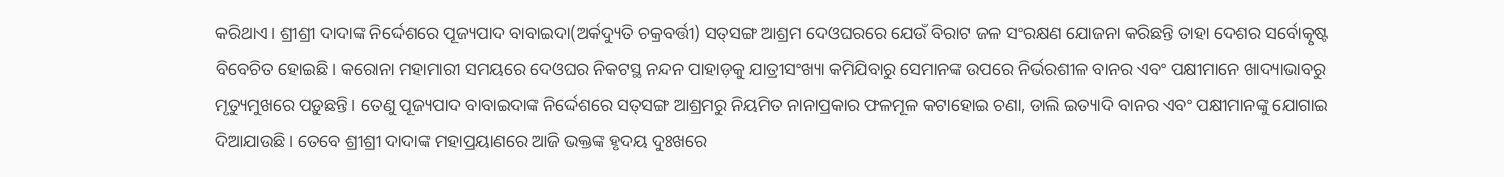କରିଥାଏ। ଶ୍ରୀଶ୍ରୀ ଦାଦାଙ୍କ ନିର୍ଦ୍ଦେଶରେ ପୂଜ୍ୟପାଦ ବାବାଇଦା(ଅର୍କଦ୍ୟୁତି ଚକ୍ରବର୍ତ୍ତୀ) ସତ୍‌ସଙ୍ଗ ଆଶ୍ରମ ଦେଓଘରରେ ଯେଉଁ ବିରାଟ ଜଳ ସଂରକ୍ଷଣ ଯୋଜନା କରିଛନ୍ତି ତାହା ଦେଶର ସର୍ବୋତ୍କୃଷ୍ଟ ବିବେଚିତ ହୋଇଛି। କରୋନା ମହାମାରୀ ସମୟରେ ଦେଓଘର ନିକଟସ୍ଥ ନନ୍ଦନ ପାହାଡ଼କୁ ଯାତ୍ରୀସଂଖ୍ୟା କମିଯିବାରୁ ସେମାନଙ୍କ ଉପରେ ନିର୍ଭରଶୀଳ ବାନର ଏବଂ ପକ୍ଷୀମାନେ ଖାଦ୍ୟାଭାବରୁ ମୃତ୍ୟୁମୁଖରେ ପଡ଼ୁଛନ୍ତି। ତେଣୁ ପୂଜ୍ୟପାଦ ବାବାଇଦାଙ୍କ ନିର୍ଦ୍ଦେଶରେ ସତ୍‌ସଙ୍ଗ ଆଶ୍ରମରୁ ନିୟମିତ ନାନାପ୍ରକାର ଫଳମୂଳ କଟାହୋଇ ଚଣା, ଡାଲି ଇତ୍ୟାଦି ବାନର ଏବଂ ପକ୍ଷୀମାନଙ୍କୁ ଯୋଗାଇ ଦିଆଯାଉଛି। ତେବେ ଶ୍ରୀଶ୍ରୀ ଦାଦାଙ୍କ ମହାପ୍ରୟାଣରେ ଆଜି ଭକ୍ତଙ୍କ ହୃଦୟ ଦୁଃଖରେ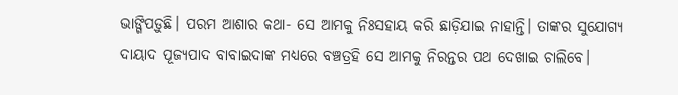ଭାଙ୍ଗିପଡ଼ୁଛି। ପରମ ଆଶାର କଥା- ସେ ଆମକୁ ନିଃସହାୟ କରି ଛାଡ଼ିଯାଇ ନାହାନ୍ତି। ତାଙ୍କର ସୁଯୋଗ୍ୟ ଦାୟାଦ ପୂଜ୍ୟପାଦ ବାବାଇଦାଙ୍କ ମଧ୍ୟରେ ବଞ୍ଚତ୍ରହି ସେ ଆମକୁ ନିରନ୍ତର ପଥ ଦେଖାଇ ଚାଲିବେ।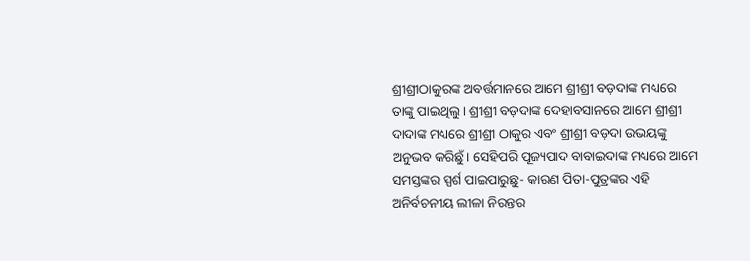ଶ୍ରୀଶ୍ରୀଠାକୁରଙ୍କ ଅବର୍ତ୍ତମାନରେ ଆମେ ଶ୍ରୀଶ୍ରୀ ବଡ଼ଦାଙ୍କ ମଧ୍ୟରେ ତାଙ୍କୁ ପାଇଥିଲୁ। ଶ୍ରୀଶ୍ରୀ ବଡ଼ଦାଙ୍କ ଦେହାବସାନରେ ଆମେ ଶ୍ରୀଶ୍ରୀ ଦାଦାଙ୍କ ମଧ୍ୟରେ ଶ୍ରୀଶ୍ରୀ ଠାକୁର ଏବଂ ଶ୍ରୀଶ୍ରୀ ବଡ଼ଦା ଉଭୟଙ୍କୁ ଅନୁଭବ କରିଛୁଁ। ସେହିପରି ପୂଜ୍ୟପାଦ ବାବାଇଦାଙ୍କ ମଧ୍ୟରେ ଆମେ ସମସ୍ତଙ୍କର ସ୍ପର୍ଶ ପାଇପାରୁଛୁ- କାରଣ ପିତା-ପୁତ୍ରଙ୍କର ଏହି ଅନିର୍ବଚନୀୟ ଲୀଳା ନିରନ୍ତର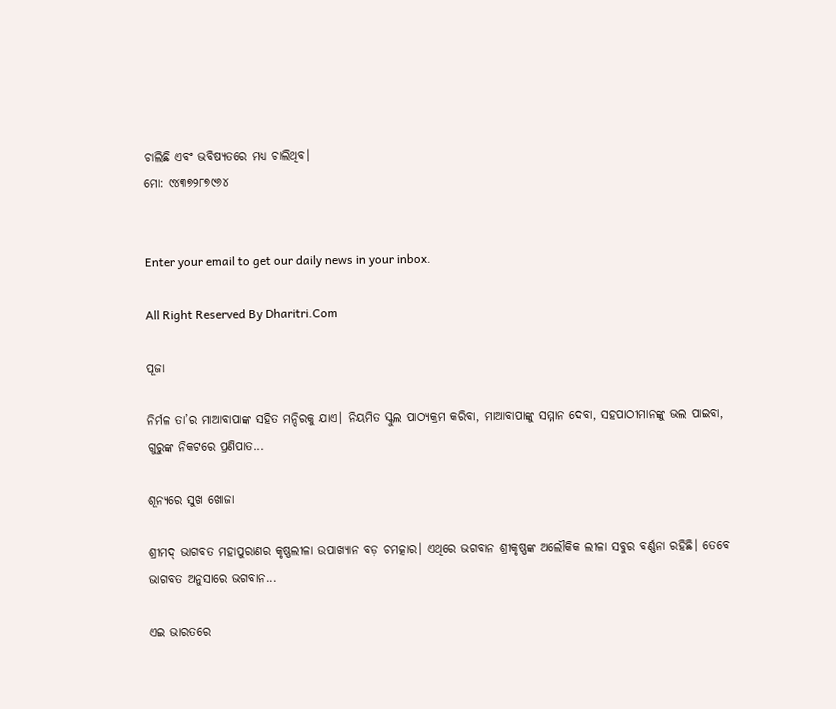ଚାଲିଛି ଏବଂ ଭବିଷ୍ୟତରେ ମଧ୍ୟ ଚାଲିଥିବ।
ମୋ: ୯୪୩୭୨୮୭୯୬୪


Enter your email to get our daily news in your inbox.

All Right Reserved By Dharitri.Com

ପୂଜା

ନିର୍ମଳ ତା’ର ମାଆବାପାଙ୍କ ସହିତ ମନ୍ଦିରକୁ ଯାଏ। ନିୟମିତ ସ୍କୁଲ ପାଠ୍ୟକ୍ରମ କରିବା, ମାଆବାପାଙ୍କୁ ସମ୍ମାନ ଦେବା, ସହପାଠୀମାନଙ୍କୁ ଭଲ ପାଇବା, ଗୁରୁଙ୍କ ନିକଟରେ ପ୍ରଣିପାତ...

ଶୂନ୍ୟରେ ସୁଖ ଖୋଜା

ଶ୍ରୀମଦ୍‌ ଭାଗବତ ମହାପୁରାଣର କୃଷ୍ଣଲୀଳା ଉପାଖ୍ୟାନ ବଡ଼ ଚମତ୍କାର। ଏଥିରେ ଭଗବାନ ଶ୍ରୀକୃଷ୍ଣଙ୍କ ଅଲୌକିକ ଲୀଳା ସବୁର ବର୍ଣ୍ଣନା ରହିଛି। ତେବେ ଭାଗବତ ଅନୁସାରେ ଭଗବାନ...

ଏଇ ଭାରତରେ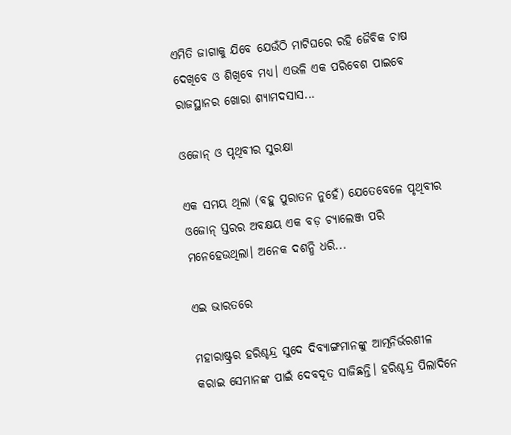ଏମିତି ଜାଗାକୁ ଯିବେ ଯେଉଁଠି ମାଟିଘରେ ରହି ଜୈବିକ ଚାଷ ଦେଖିବେ ଓ ଶିଖିବେ ମଧ୍ୟ। ଏଭଳି ଏକ ପରିବେଶ ପାଇବେ ରାଜସ୍ଥାନର ଖୋରା ଶ୍ୟାମଦସାସ...

ଓଜୋନ୍‌ ଓ ପୃଥିବୀର ସୁରକ୍ଷା

ଏକ ସମୟ ଥିଲା (ବହୁ ପୁରାତନ ନୁହେଁ) ଯେତେବେଳେ ପୃଥିବୀର ଓଜୋନ୍‌ ସ୍ତରର ଅବକ୍ଷୟ ଏକ ବଡ଼ ଚ୍ୟାଲେଞ୍ଜ ପରି ମନେହେଉଥିଲା। ଅନେକ ଦଶନ୍ଧି ଧରି...

ଏଇ ଭାରତରେ

ମହାରାଷ୍ଟ୍ରର ହରିଶ୍ଚନ୍ଦ୍ର ସୁଦେ ଦିବ୍ୟାଙ୍ଗମାନଙ୍କୁ ଆତ୍ମନିର୍ଭରଶୀଳ କରାଇ ସେମାନଙ୍କ ପାଇଁ ଦେବଦୂତ ସାଜିଛନ୍ତି। ହରିଶ୍ଚନ୍ଦ୍ର ପିଲାଦିନେ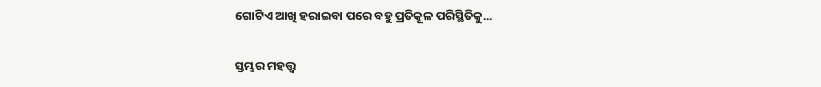ଗୋଟିଏ ଆଖି ହରାଇବା ପରେ ବହୁ ପ୍ରତିକୂଳ ପରିସ୍ଥିତିକୁ...

ସ୍ତମ୍ଭର ମହତ୍ତ୍ୱ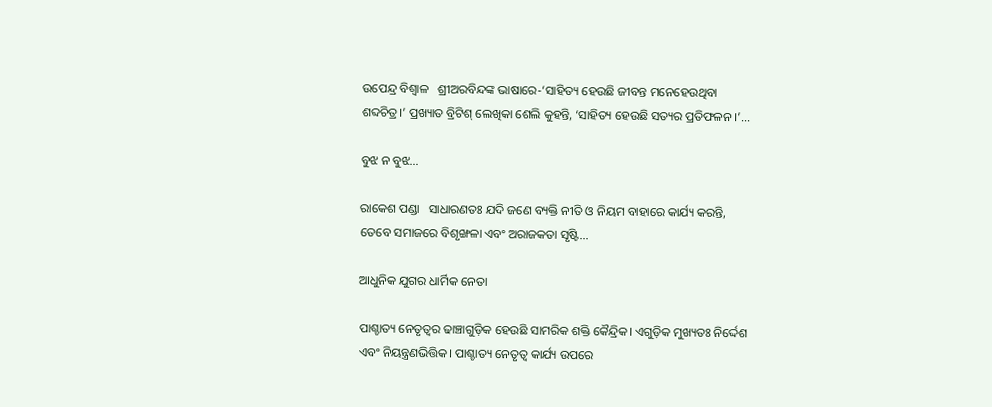ଉପେନ୍ଦ୍ର ବିଶ୍ୱାଳ   ଶ୍ରୀଅରବିନ୍ଦଙ୍କ ଭାଷାରେ-‘ସାହିତ୍ୟ ହେଉଛି ଜୀବନ୍ତ ମନେହେଉଥିବା ଶବ୍ଦଚିତ୍ର।’ ପ୍ରଖ୍ୟାତ ବ୍ରିଟିଶ୍‌ ଲେଖିକା ଶେଲି କୁହନ୍ତି, ‘ସାହିତ୍ୟ ହେଉଛି ସତ୍ୟର ପ୍ରତିଫଳନ ।’...

ବୁଝ ନ ବୁଝ…

ରାକେଶ ପଣ୍ଡା   ସାଧାରଣତଃ ଯଦି ଜଣେ ବ୍ୟକ୍ତି ନୀତି ଓ ନିୟମ ବାହାରେ କାର୍ଯ୍ୟ କରନ୍ତି, ତେବେ ସମାଜରେ ବିଶୃଙ୍ଖଳା ଏବଂ ଅରାଜକତା ସୃଷ୍ଟି...

ଆଧୁନିକ ଯୁଗର ଧାର୍ମିକ ନେତା

ପାଶ୍ଚାତ୍ୟ ନେତୃତ୍ୱର ଢାଞ୍ଚାଗୁଡ଼ିକ ହେଉଛି ସାମରିକ ଶକ୍ତି କୈନ୍ଦ୍ରିକ। ଏଗୁଡ଼ିକ ମୁଖ୍ୟତଃ ନିର୍ଦ୍ଦେଶ ଏବଂ ନିୟନ୍ତ୍ରଣଭିତ୍ତିକ। ପାଶ୍ଚାତ୍ୟ ନେତୃତ୍ୱ କାର୍ଯ୍ୟ ଉପରେ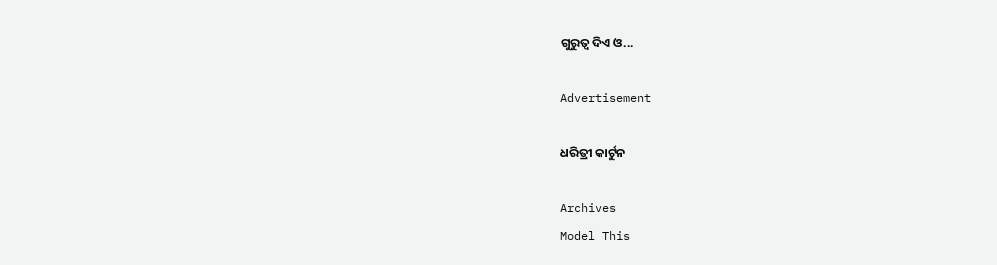ଗୁରୁତ୍ୱ ଦିଏ ଓ...

Advertisement

ଧରିତ୍ରୀ କାର୍ଟୁନ

Archives
Model This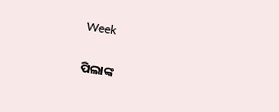Week

ପିଲାଙ୍କ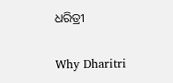ଧରିତ୍ରୀ

Why Dharitri